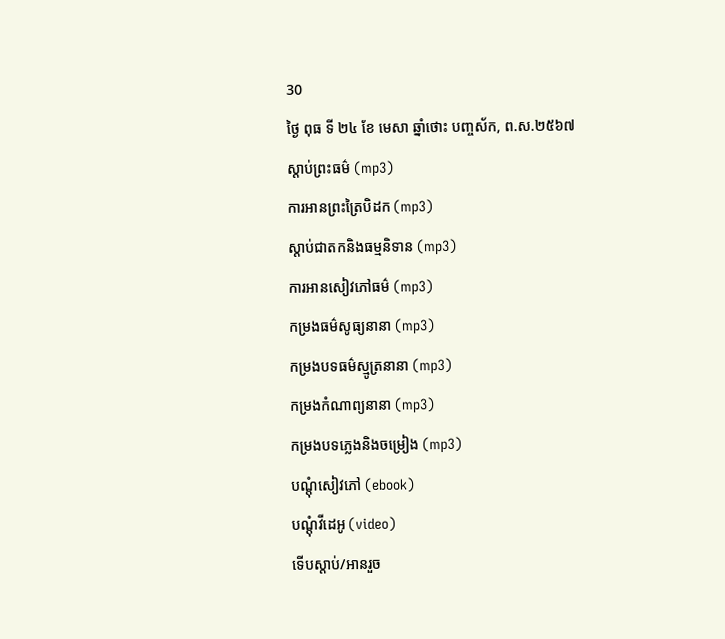30
ថ្ងៃ ពុធ ទី ២៤ ខែ មេសា ឆ្នាំថោះ បញ្ចស័ក, ព.ស.២៥៦៧
ស្តាប់ព្រះធម៌ (mp3)
ការអានព្រះត្រៃបិដក (mp3)
ស្តាប់ជាតកនិងធម្មនិទាន (mp3)
ការអានសៀវភៅធម៌ (mp3)
កម្រងធម៌សូធ្យនានា (mp3)
កម្រងបទធម៌ស្មូត្រនានា (mp3)
កម្រងកំណាព្យនានា (mp3)
កម្រងបទភ្លេងនិងចម្រៀង (mp3)
បណ្តុំសៀវភៅ (ebook)
បណ្តុំវីដេអូ (video)
ទើបស្តាប់/អានរួច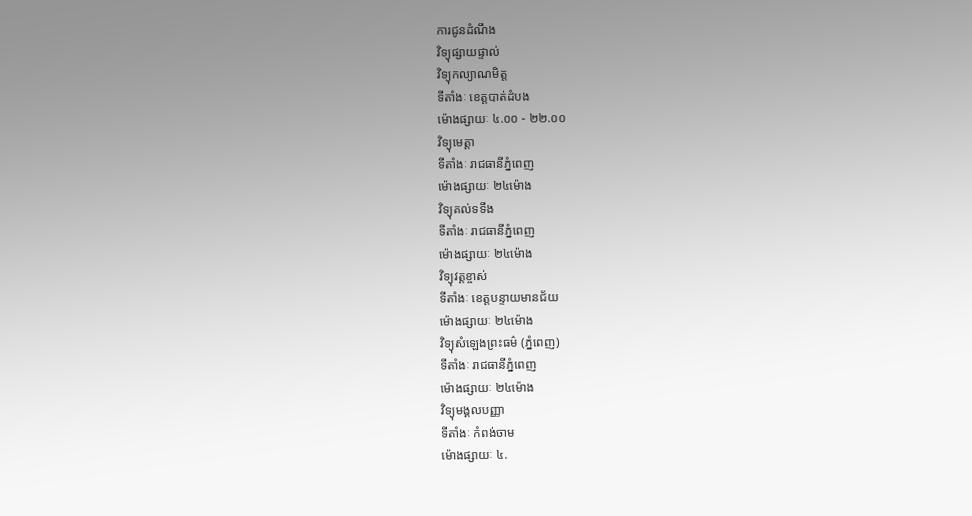ការជូនដំណឹង
វិទ្យុផ្សាយផ្ទាល់
វិទ្យុកល្យាណមិត្ត
ទីតាំងៈ ខេត្តបាត់ដំបង
ម៉ោងផ្សាយៈ ៤.០០ - ២២.០០
វិទ្យុមេត្តា
ទីតាំងៈ រាជធានីភ្នំពេញ
ម៉ោងផ្សាយៈ ២៤ម៉ោង
វិទ្យុគល់ទទឹង
ទីតាំងៈ រាជធានីភ្នំពេញ
ម៉ោងផ្សាយៈ ២៤ម៉ោង
វិទ្យុវត្តខ្ចាស់
ទីតាំងៈ ខេត្តបន្ទាយមានជ័យ
ម៉ោងផ្សាយៈ ២៤ម៉ោង
វិទ្យុសំឡេងព្រះធម៌ (ភ្នំពេញ)
ទីតាំងៈ រាជធានីភ្នំពេញ
ម៉ោងផ្សាយៈ ២៤ម៉ោង
វិទ្យុមង្គលបញ្ញា
ទីតាំងៈ កំពង់ចាម
ម៉ោងផ្សាយៈ ៤.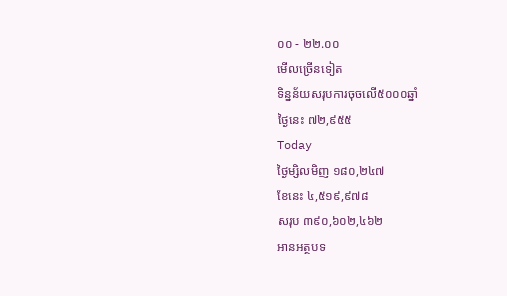០០ - ២២.០០
មើលច្រើនទៀត
ទិន្នន័យសរុបការចុចលើ៥០០០ឆ្នាំ
ថ្ងៃនេះ ៧២,៩៥៥
Today
ថ្ងៃម្សិលមិញ ១៨០,២៤៧
ខែនេះ ៤,៥១៩,៩៧៨
សរុប ៣៩០,៦០២,៤៦២
អានអត្ថបទ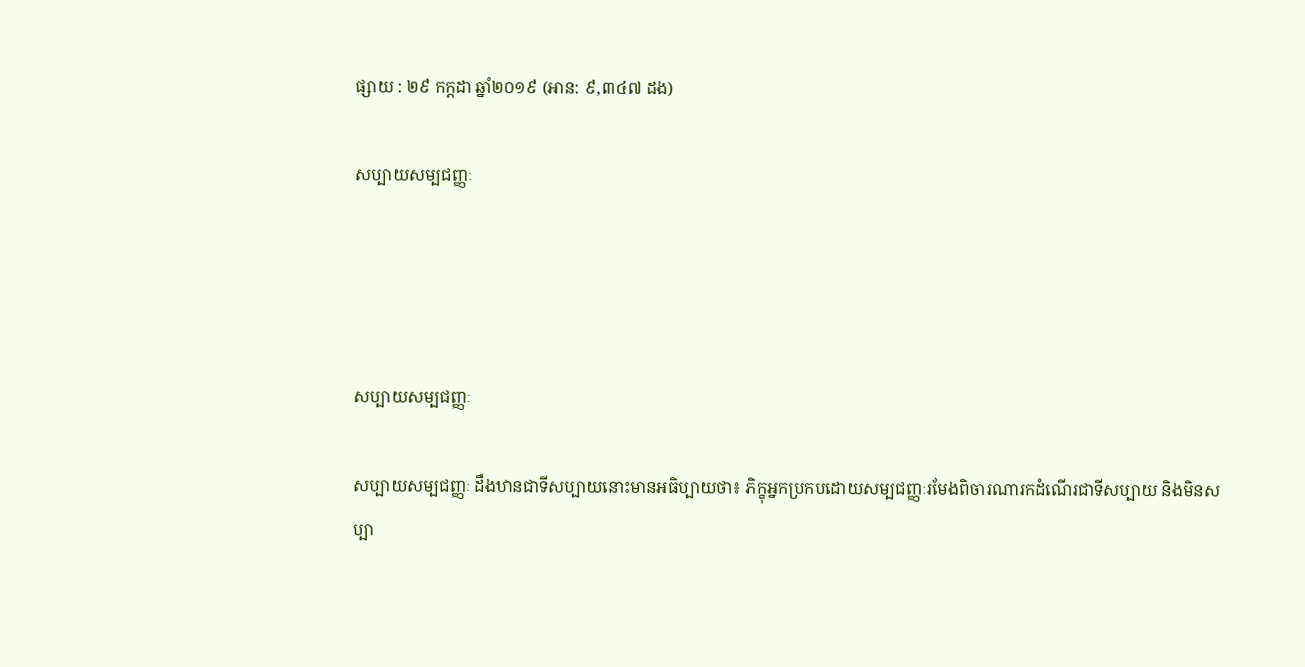ផ្សាយ : ២៩ កក្តដា ឆ្នាំ២០១៩ (អាន: ៩,៣៤៧ ដង)

សប្បាយសម្បជញ្ញៈ




សប្បាយសម្បជញ្ញៈ

សប្បាយសម្បជញ្ញៈ ដឹងឋានជាទីសប្បាយនោះមានអធិប្បាយថា៖ ភិក្ខុអ្នកប្រកបដោយសម្បជញ្ញៈរមែងពិចារណារកដំណើរជាទីសប្បាយ និងមិនសប្បា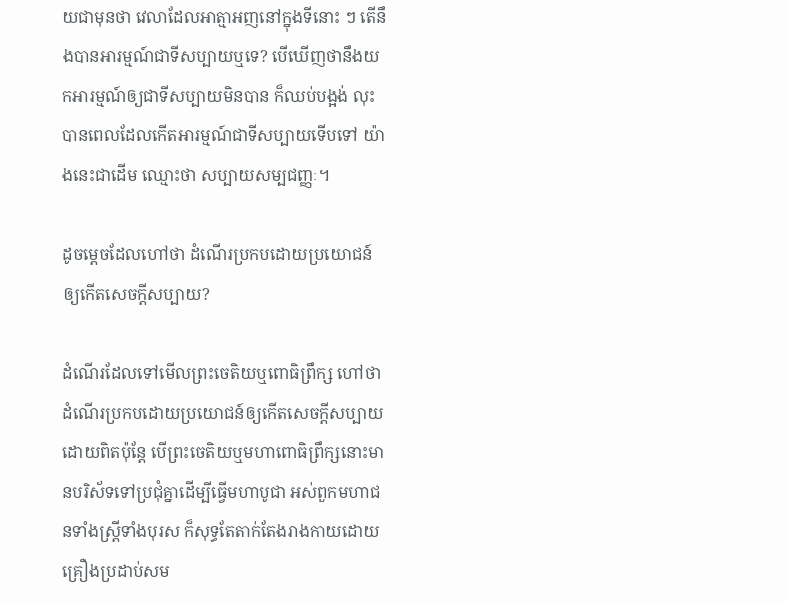យជាមុនថា វេលាដែលអាត្មាអញនៅក្នុងទីនោះ ៗ តើនឹងបានអារម្មណ៍ជាទីសប្បាយឬទេ? បើឃើញថានឹងយកអារម្មណ៍ឲ្យជាទីសប្បាយមិនបាន ក៏ឈប់បង្អង់ លុះបានពេលដែលកើតអារម្មណ៍ជាទីសប្បាយទើបទៅ យ៉ាងនេះជាដើម ឈ្មោះថា សប្បាយសម្បជញ្ញៈ។

ដូចម្ដេចដែលហៅថា ដំណើរប្រកបដោយប្រយោជន៍ឲ្យកើតសេចក្ដីសប្បាយ?

ដំណើរដែលទៅមើលព្រះចេតិយឬពោធិព្រឹក្ស ហៅថាដំណើរប្រកបដោយប្រយោជន៍ឲ្យកើតសេចក្ដីសប្បាយដោយពិតប៉ុន្តែ បើព្រះចេតិយឬមហាពោធិព្រឹក្សនោះមានបរិស័ទទៅប្រជុំគ្នាដើម្បីធ្វើមហាបូជា អស់ពួកមហាជនទាំងស្ត្រីទាំងបុរស ក៏សុទ្ធតែតាក់តែងរាងកាយដោយគ្រឿងប្រដាប់សម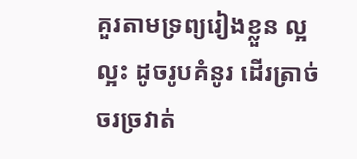គួរតាមទ្រព្យរៀងខ្លួន ល្អល្អះ ដូចរូបគំនូរ ដើរត្រាច់ចរច្រវាត់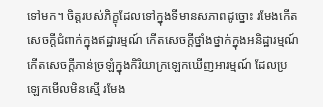ទៅមក។ ចិត្តរបស់ភិក្ខុដែលទៅក្នុងទីមានសភាពដូច្នោះ រមែងកើតសេចក្ដីជំពាក់ក្នុងឥដ្ឋារម្មណ៍ កើតសេចក្ដីថ្នាំងថ្នាក់ក្នុងអនិដ្ឋារម្មណ៍ កើតសេចក្ដីភាន់ច្រឡំក្នុងកិរិយាក្រឡេកឃើញអារម្មណ៍ ដែលប្រឡេកមើលមិនស្មើ រមែង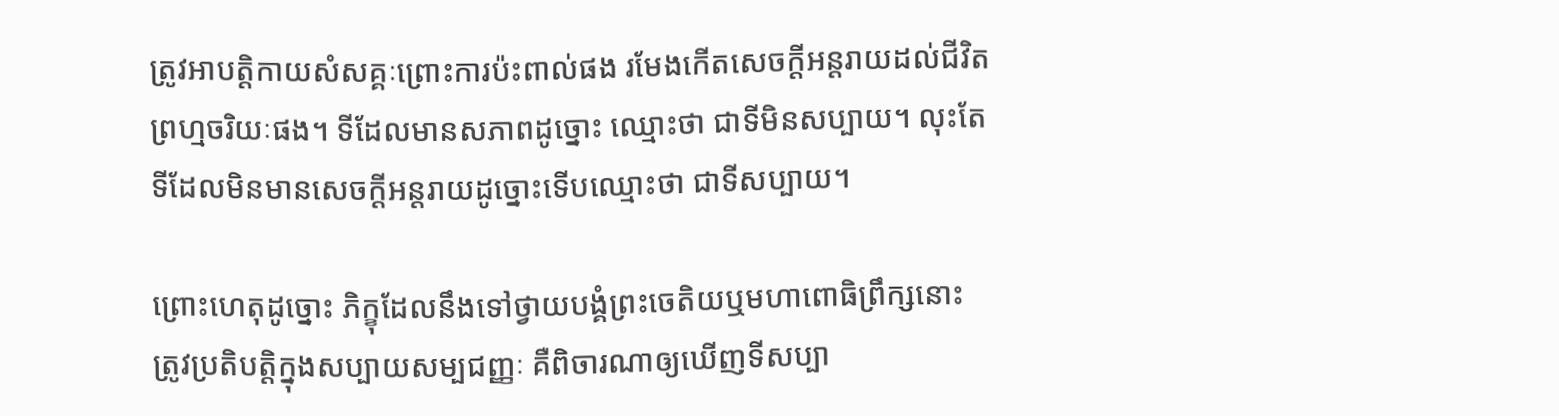ត្រូវអាបត្តិកាយសំសគ្គៈព្រោះការប៉ះពាល់ផង រមែងកើតសេចក្ដីអន្តរាយដល់ជីវិតព្រហ្មចរិយៈផង។ ទីដែលមានសភាពដូច្នោះ ឈ្មោះថា ជាទីមិនសប្បាយ។ លុះតែទីដែលមិនមានសេចក្ដីអន្តរាយដូច្នោះទើបឈ្មោះថា ជាទីសប្បាយ។

ព្រោះហេតុដូច្នោះ ភិក្ខុដែលនឹងទៅថ្វាយបង្គំព្រះចេតិយឬមហាពោធិព្រឹក្សនោះ ត្រូវប្រតិបត្តិក្នុងសប្បាយសម្បជញ្ញៈ គឺពិចារណាឲ្យឃើញទីសប្បា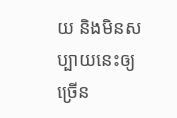យ និងមិនសប្បាយនេះឲ្យច្រើន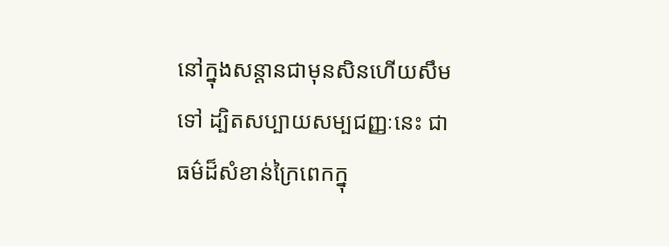នៅក្នុងសន្ដានជាមុនសិនហើយសឹមទៅ ដ្បិតសប្បាយសម្បជញ្ញៈនេះ ជាធម៌ដ៏សំខាន់ក្រៃពេកក្នុ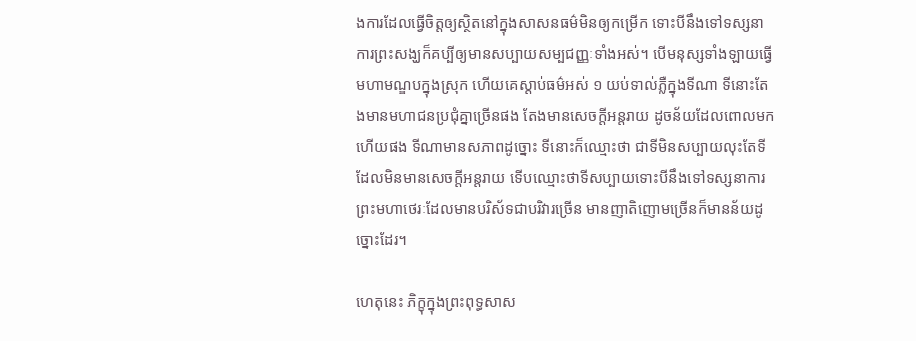ងការដែលធ្វើចិត្តឲ្យស្ថិតនៅក្នុងសាសនធម៌មិនឲ្យកម្រើក ទោះបីនឹងទៅទស្សនាការព្រះសង្ឃក៏គប្បីឲ្យមានសប្បាយសម្បជញ្ញៈទាំងអស់។ បើមនុស្សទាំងឡាយធ្វើមហាមណ្ឌបក្នុងស្រុក ហើយគេស្ដាប់ធម៌អស់ ១ យប់ទាល់ភ្លឺក្នុងទីណា ទីនោះតែងមានមហាជនប្រជុំគ្នាច្រើនផង តែងមានសេចក្ដីអន្តរាយ ដូចន័យដែលពោលមកហើយផង ទីណាមានសភាពដូច្នោះ ទីនោះក៏ឈ្មោះថា ជាទីមិនសប្បាយលុះតែទីដែលមិនមានសេចក្ដីអន្តរាយ ទើបឈ្មោះថាទីសប្បាយទោះបីនឹងទៅទស្សនាការព្រះមហាថេរៈដែលមានបរិស័ទជាបរិវារច្រើន មានញាតិញោមច្រើនក៏មានន័យដូច្នោះដែរ។

ហេតុនេះ ភិក្ខុក្នុងព្រះពុទ្ធសាស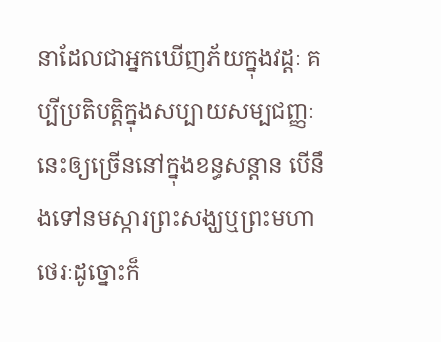នាដែលជាអ្នកឃើញភ័យក្នុងវដ្ដៈ គប្បីប្រតិបត្តិក្នុងសប្បាយសម្បជញ្ញៈនេះឲ្យច្រើននៅក្នុងខន្ធសន្ដាន បើនឹងទៅនមស្ការព្រះសង្ឃឬព្រះមហាថេរៈដូច្នោះក៏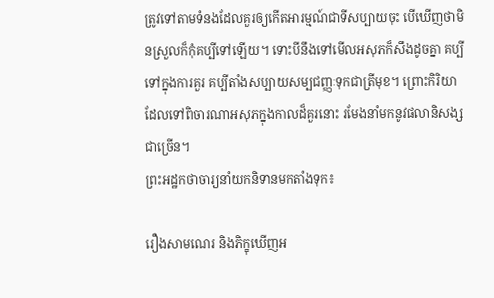ត្រូវទៅតាមទំនងដែលគួរឲ្យកើតអារម្មណ៍ជាទីសប្បាយចុះ បើឃើញថាមិនស្រួលក៏កុំគប្បីទៅឡើយ។ ទោះបីនឹងទៅមើលអសុភក៏សឹងដូចគ្នា គប្បីទៅក្នុងការគួរ គប្បីតាំងសប្បាយសម្បជញ្ញៈទុកជាត្រីមុខ។ ព្រោះកិរិយាដែលទៅពិចារណាអសុភក្នុងកាលដ៏គួរនោះ រមែងនាំមកនូវផលានិសង្សជាច្រើន។
ព្រះអដ្ឋកថាចារ្យនាំយកនិទានមកតាំងទុក៖

រឿងសាមណេរ និងភិក្ខុឃើញអ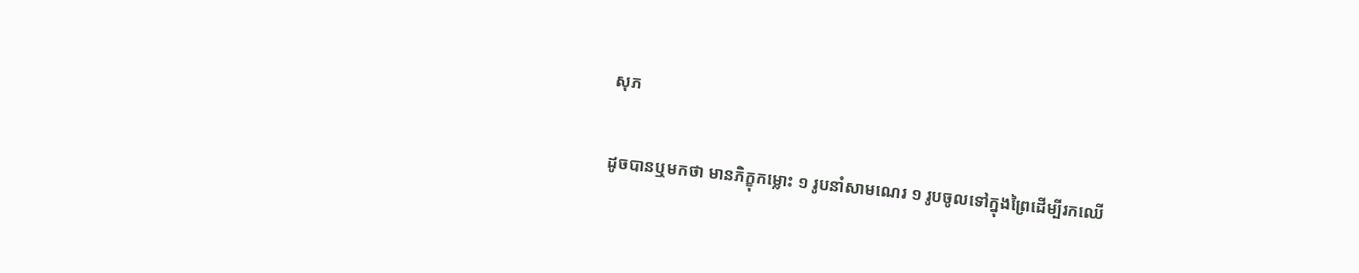សុភ

ដូចបានឬមកថា មានភិក្ខុកម្លោះ ១ រូបនាំសាមណេរ ១ រូបចូលទៅក្នុងព្រៃដើម្បីរកឈើ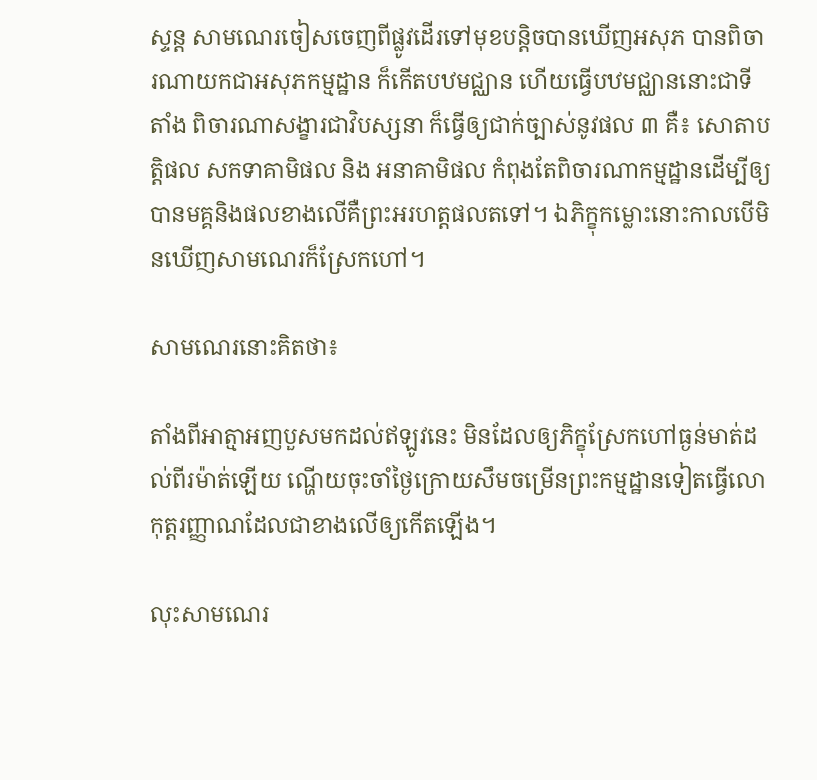ស្ទន្ត សាមណេរចៀសចេញពីផ្លូវដើរទៅមុខបន្តិចបានឃើញអសុភ បានពិចារណាយកជាអសុភកម្មដ្ឋាន ក៏កើតបឋមជ្ឈាន ហើយធ្វើបឋមជ្ឈាននោះជាទីតាំង ពិចារណាសង្ខារជាវិបស្សនា ក៏ធ្វើឲ្យជាក់ច្បាស់នូវផល ៣ គឺ៖ សោតាបត្តិផល សកទាគាមិផល និង អនាគាមិផល កំពុងតែពិចារណាកម្មដ្ឋានដើម្បីឲ្យបានមគ្គនិងផលខាងលើគឺព្រះអរហត្តផលតទៅ។ ឯភិក្ខុកម្លោះនោះកាលបើមិនឃើញសាមណេរក៏ស្រែកហៅ។

សាមណេរនោះគិតថា៖

តាំងពីអាត្មាអញបួសមកដល់ឥឡូវនេះ មិនដែលឲ្យភិក្ខុស្រែកហៅធ្ងន់មាត់ដល់ពីរម៉ាត់ឡើយ ណ្ហើយចុះចាំថ្ងៃក្រោយសឹមចម្រើនព្រះកម្មដ្ឋានទៀតធ្វើលោកុត្តរញ្ញាណដែលជាខាងលើឲ្យកើតឡើង។

លុះសាមណេរ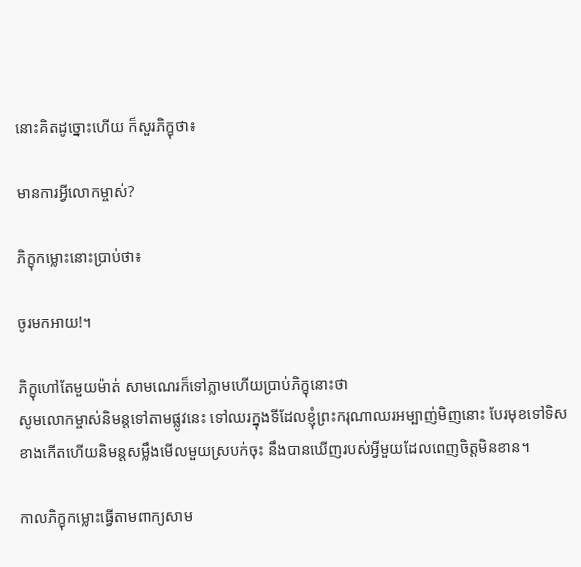នោះគិតដូច្នោះហើយ ក៏សួរភិក្ខុថា៖

មានការអ្វីលោកម្ចាស់?

ភិក្ខុកម្លោះនោះប្រាប់ថា៖

ចូរមកអាយ!។

ភិក្ខុហៅតែមួយម៉ាត់ សាមណេរក៏ទៅភ្លាមហើយប្រាប់ភិក្ខុនោះថា
សូមលោកម្ចាស់និមន្តទៅតាមផ្លូវនេះ ទៅឈរក្នុងទីដែលខ្ញុំព្រះករុណាឈរអម្បាញ់មិញនោះ បែរមុខទៅទិសខាងកើតហើយនិមន្តសម្លឹងមើលមួយស្របក់ចុះ នឹងបានឃើញរបស់អ្វីមួយដែលពេញចិត្តមិនខាន។

កាលភិក្ខុកម្លោះធ្វើតាមពាក្យសាម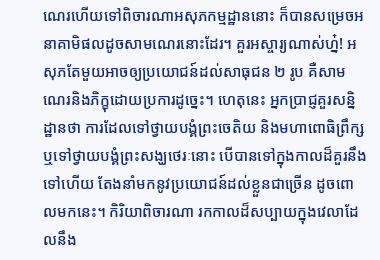ណេរហើយទៅពិចារណាអសុភកម្មដ្ឋាននោះ ក៏បានសម្រេចអនាគាមិផលដូចសាមណេរនោះដែរ។ គួរអស្ចារ្យណាស់ហ្ន៎! អសុភតែមួយអាចឲ្យប្រយោជន៍ដល់សាធុជន ២ រូប គឺសាមណេរនិងភិក្ខុដោយប្រការដូច្នេះ។ ហេតុនេះ អ្នកប្រាជ្ញគួរសន្និដ្ឋានថា ការដែលទៅថ្វាយបង្គំព្រះចេតិយ និងមហាពោធិព្រឹក្ស ឬទៅថ្វាយបង្គំព្រះសង្ឃថេរៈនោះ បើបានទៅក្នុងកាលដ៏គួរនឹងទៅហើយ តែងនាំមកនូវប្រយោជន៍ដល់ខ្លួនជាច្រើន ដូចពោលមកនេះ។ កិរិយាពិចារណា រកកាលដ៏សប្បាយក្នុងវេលាដែលនឹង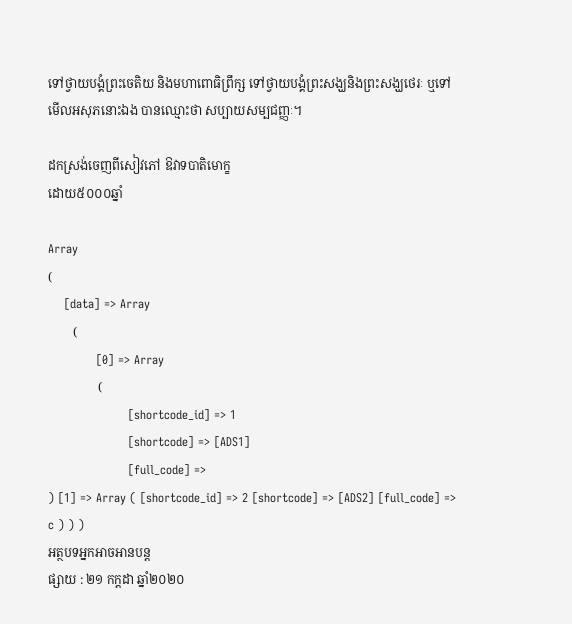ទៅថ្វាយបង្គំព្រះចេតិយ និងមហាពោធិព្រឹក្ស ទៅថ្វាយបង្គំព្រះសង្ឃនិងព្រះសង្ឃថេរៈ ឬទៅមើលអសុភនោះឯង បានឈ្មោះថា សប្បាយសម្បជញ្ញៈ។

ដកស្រង់ចេញពីសៀវភៅ ឱវាទបាតិមោក្ខ
ដោយ៥០០០ឆ្នាំ

Array
(
    [data] => Array
        (
            [0] => Array
                (
                    [shortcode_id] => 1
                    [shortcode] => [ADS1]
                    [full_code] =>
) [1] => Array ( [shortcode_id] => 2 [shortcode] => [ADS2] [full_code] => c ) ) )
អត្ថបទអ្នកអាចអានបន្ត
ផ្សាយ : ២១ កក្តដា ឆ្នាំ២០២០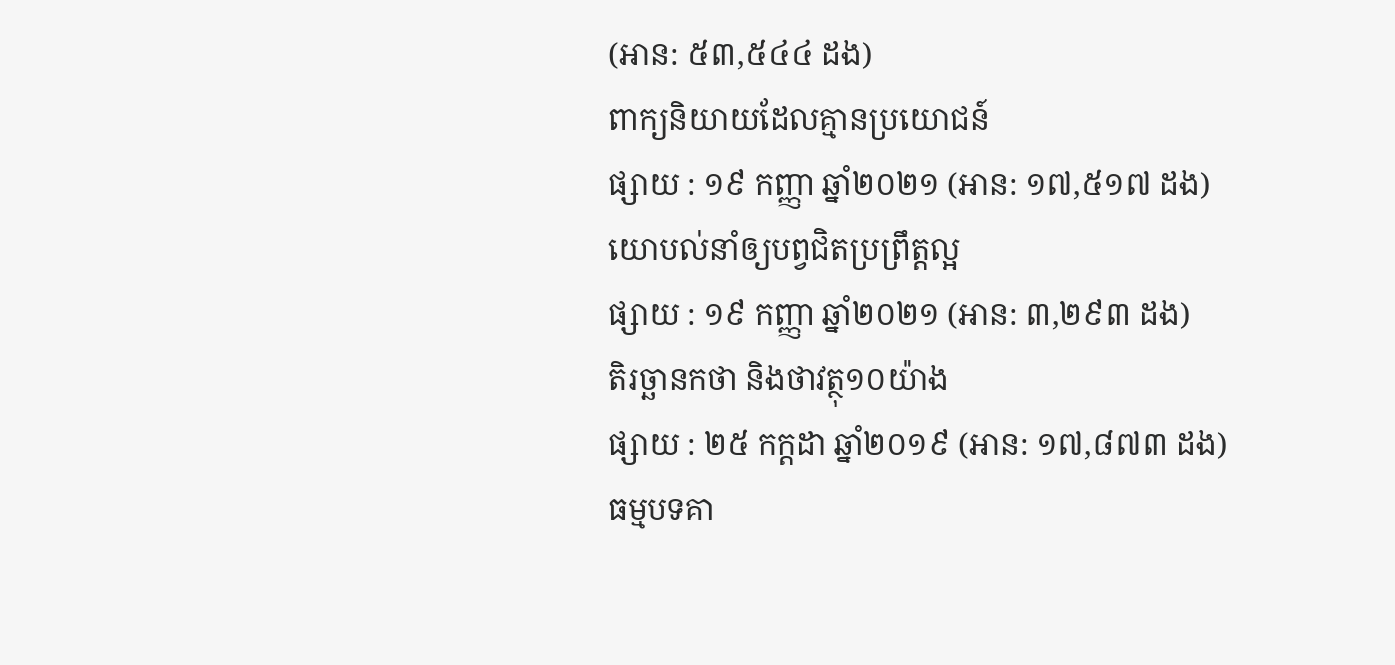(អាន: ៥៣,៥៤៤ ដង)
ពាក្យនិយាយដែលគ្មានប្រយោជន៍
ផ្សាយ : ១៩ កញ្ញា ឆ្នាំ២០២១ (អាន: ១៧,៥១៧ ដង)
យោបល់នាំឲ្យបព្វជិតប្រព្រឹត្តល្អ
ផ្សាយ : ១៩ កញ្ញា ឆ្នាំ២០២១ (អាន: ៣,២៩៣ ដង)
តិរច្ឆានកថា និងថាវត្ថុ១០យ៉ាង
ផ្សាយ : ២៥ កក្តដា ឆ្នាំ២០១៩ (អាន: ១៧,៨៧៣ ដង)
ធម្មបទគា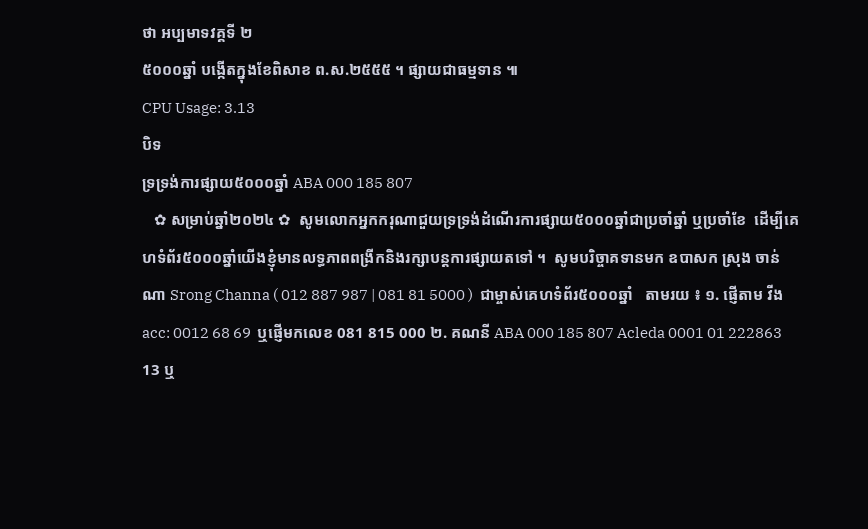ថា អប្បមាទវគ្គទី ២
៥០០០ឆ្នាំ បង្កើតក្នុងខែពិសាខ ព.ស.២៥៥៥ ។ ផ្សាយជាធម្មទាន ៕
CPU Usage: 3.13
បិទ
ទ្រទ្រង់ការផ្សាយ៥០០០ឆ្នាំ ABA 000 185 807
   ✿ សម្រាប់ឆ្នាំ២០២៤ ✿  សូមលោកអ្នកករុណាជួយទ្រទ្រង់ដំណើរការផ្សាយ៥០០០ឆ្នាំជាប្រចាំឆ្នាំ ឬប្រចាំខែ  ដើម្បីគេហទំព័រ៥០០០ឆ្នាំយើងខ្ញុំមានលទ្ធភាពពង្រីកនិងរក្សាបន្តការផ្សាយតទៅ ។  សូមបរិច្ចាគទានមក ឧបាសក ស្រុង ចាន់ណា Srong Channa ( 012 887 987 | 081 81 5000 )  ជាម្ចាស់គេហទំព័រ៥០០០ឆ្នាំ   តាមរយ ៖ ១. ផ្ញើតាម វីង acc: 0012 68 69  ឬផ្ញើមកលេខ 081 815 000 ២. គណនី ABA 000 185 807 Acleda 0001 01 222863 13 ឬ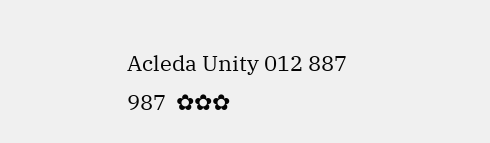Acleda Unity 012 887 987  ✿✿✿